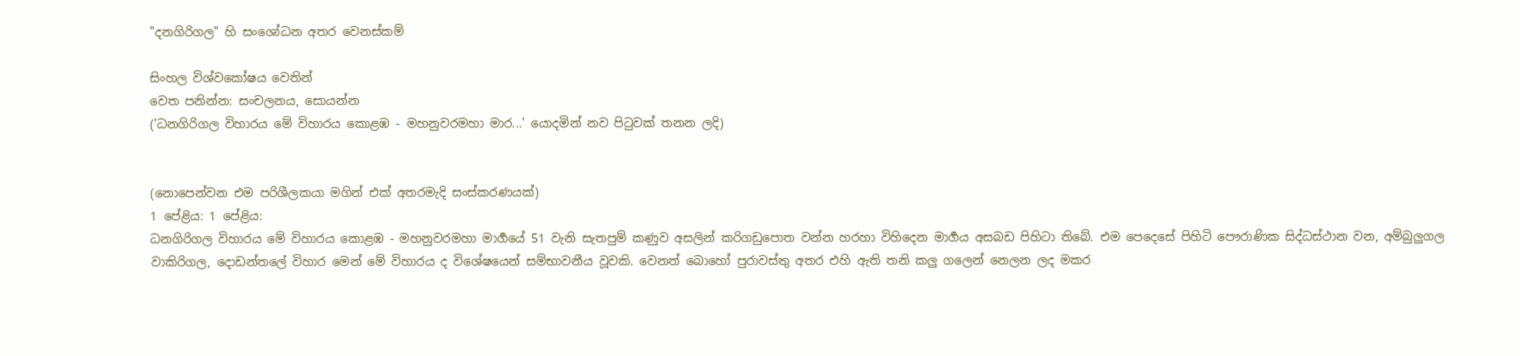"දනගිරිගල" හි සංශෝධන අතර වෙනස්කම්

සිංහල විශ්වකෝෂය වෙතින්
වෙත පනින්න: සංචලනය, සොයන්න
('ධනගිරිගල විහාරය මේ විහාරය කොළඹ - මහනුවරමහා මාර...' යොදමින් නව පිටුවක් තනන ලදි)


(නොපෙන්වන එම පරිශීලකයා මගින් එක් අතරමැදි සංස්කරණයක්)
1 පේළිය: 1 පේළිය:
ධනගිරිගල විහාරය මේ විහාරය කොළඹ - මහනුවරමහා මාර්‍ගයේ 51 වැනි සැතපුම් කණුව අසලින් කරිගඩුපොත වන්න හරහා විහිදෙන මාර්‍ගය අසබඩ පිහිටා තිබේ. එම පෙදෙසේ පිහිටි පෞරාණික සිද්ධස්ථාන වන, අම්බුලුගල වාකිරිගල, දොඩන්තලේ විහාර මෙන් මේ විහාරය ද විශේෂයෙන් සම්භාවනීය වූවකි. වෙනත් බොහෝ පුරාවස්තු අතර එහි ඇති තනි කලු ගලෙන් නෙලන ලද මකර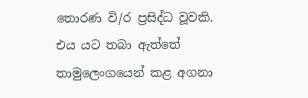තොරණ වි/ර ප්‍රසිද්ධ වූවකි. එය යට තබා ඇත්තේ තාමුලෙංගයෙන් කළ අගනා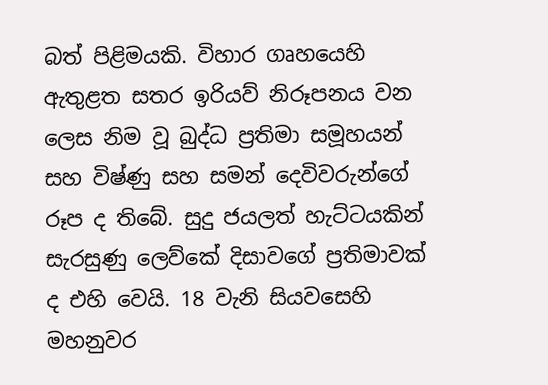බත් පිළිමයකි. විහාර ගෘහයෙහි ඇතුළත සතර ඉරියව් නිරූපනය වන ලෙස නිම වූ බුද්ධ ප්‍රතිමා සමූහයන් සහ විෂ්ණු සහ සමන් දෙවිවරුන්ගේ රූප ද තිබේ. සුදු ජයලත් හැට්ටයකින් සැරසුණු ලෙව්කේ දිසාවගේ ප්‍රතිමාවක් ද එහි වෙයි. 18 වැනි සියවසෙහි මහනුවර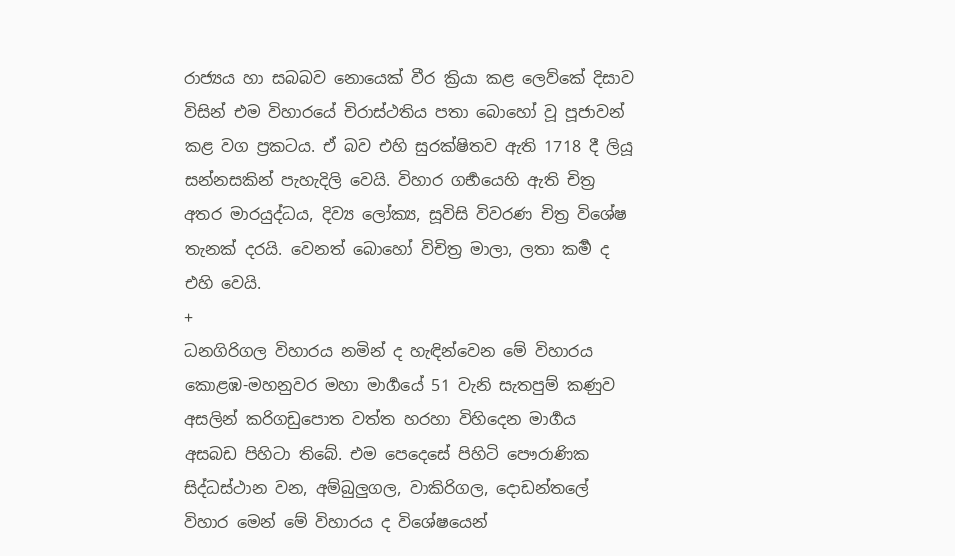රාජ්‍යය හා සබබව නොයෙක් වීර ක්‍රියා කළ ලෙව්කේ දිසාව විසින් එම විහාරයේ චිරාස්ථතිය පතා බොහෝ වූ පූජාවන් කළ වග ප්‍රකටය. ඒ බව එහි සුරක්ෂිතව ඇති 1718 දී ලියූ සන්නසකින් පැහැදිලි වෙයි. විහාර ගර්‍භයෙහි ඇති චිත්‍ර අතර මාරයුද්ධය, දිව්‍ය ලෝක්‍ය, සූවිසි විවරණ චිත්‍ර විශේෂ තැනක් දරයි. වෙනත් බොහෝ විචිත්‍ර මාලා, ලතා කර්‍ම ද එහි වෙයි.
+
ධනගිරිගල විහාරය නමින් ද හැඳින්වෙන මේ විහාරය කොළඹ-මහනුවර මහා මාර්‍ගයේ 51 වැනි සැතපුම් කණුව අසලින් කරිගඩුපොත වත්ත හරහා විහිදෙන මාර්‍ගය අසබඩ පිහිටා තිබේ. එම පෙදෙසේ පිහිටි පෞරාණික සිද්ධස්ථාන වන, අම්බුලුගල, වාකිරිගල, දොඩන්තලේ විහාර මෙන් මේ විහාරය ද විශේෂයෙන්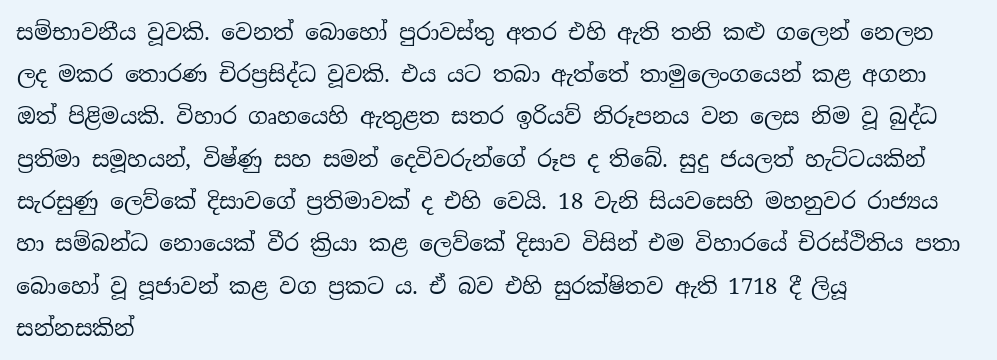සම්භාවනීය වූවකි. වෙනත් බොහෝ පුරාවස්තු අතර එහි ඇති තනි කළු ගලෙන් නෙලන ලද මකර තොරණ චිරප්‍රසිද්ධ වූවකි. එය යට තබා ඇත්තේ තාමුලෙංගයෙන් කළ අගනා ඔත් පිළිමයකි. විහාර ගෘහයෙහි ඇතුළත සතර ඉරියව් නිරූපනය වන ලෙස නිම වූ බුද්ධ ප්‍රතිමා සමූහයන්, විෂ්ණු සහ සමන් දෙවිවරුන්ගේ රූප ද තිබේ. සුදු ජයලත් හැට්ටයකින් සැරසුණු ලෙව්කේ දිසාවගේ ප්‍රතිමාවක් ද එහි වෙයි. 18 වැනි සියවසෙහි මහනුවර රාජ්‍යය හා සම්බන්ධ නොයෙක් වීර ක්‍රියා කළ ලෙව්කේ දිසාව විසින් එම විහාරයේ චිරස්ථිතිය පතා බොහෝ වූ පූජාවන් කළ වග ප්‍රකට ය. ඒ බව එහි සුරක්ෂිතව ඇති 1718 දී ලියූ සන්නසකින්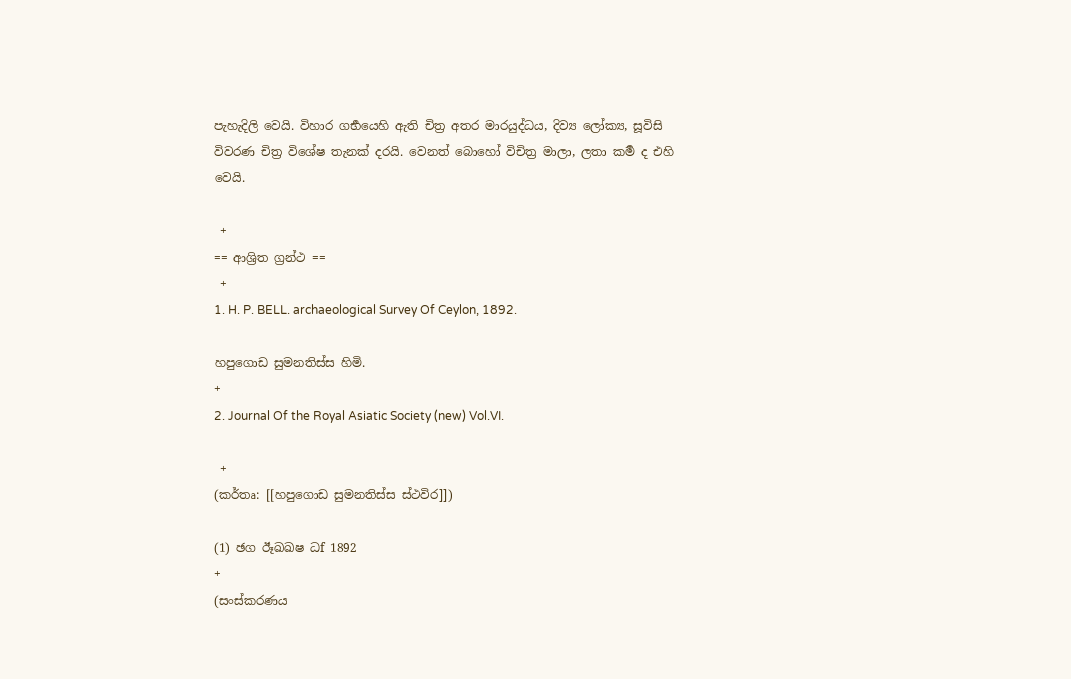පැහැදිලි වෙයි. විහාර ගර්‍භයෙහි ඇති චිත්‍ර අතර මාරයුද්ධය, දිව්‍ය ලෝක්‍ය, සූවිසි විවරණ චිත්‍ර විශේෂ තැනක් දරයි. වෙනත් බොහෝ විචිත්‍ර මාලා, ලතා කර්‍ම ද එහි වෙයි.

 +
== ආශ්‍රිත ග්‍රන්ථ ==
 +
1. H. P. BELL. archaeological Survey Of Ceylon, 1892.

හපුගොඩ සුමනතිස්ස හිමි.
+
2. Journal Of the Royal Asiatic Society (new) Vol.VI.

 +
(කර්තෘ: [[හපුගොඩ සුමනතිස්ස ස්ථවිර]])

(1) ඡග ඊෑඛඛෂ ධf 1892
+
(සංස්කරණය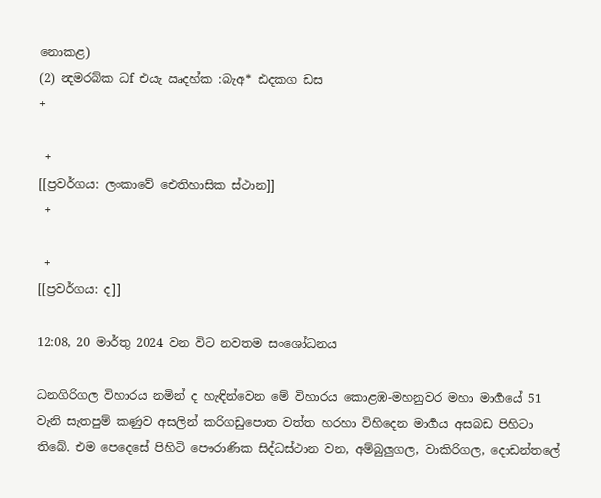නොකළ)
(2) න්‍දමරබ්ක ධf එයැ ඍදහ්ක :බැඅ* ඪදකග ඩස
+

 +
[[ප්‍රවර්ගය: ලංකාවේ ඓතිහාසික ස්ථාන]]
 +

 +
[[ප්‍රවර්ගය: ද]]

12:08, 20 මාර්තු 2024 වන විට නවතම සංශෝධනය

ධනගිරිගල විහාරය නමින් ද හැඳින්වෙන මේ විහාරය කොළඹ-මහනුවර මහා මාර්‍ගයේ 51 වැනි සැතපුම් කණුව අසලින් කරිගඩුපොත වත්ත හරහා විහිදෙන මාර්‍ගය අසබඩ පිහිටා තිබේ. එම පෙදෙසේ පිහිටි පෞරාණික සිද්ධස්ථාන වන, අම්බුලුගල, වාකිරිගල, දොඩන්තලේ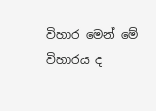විහාර මෙන් මේ විහාරය ද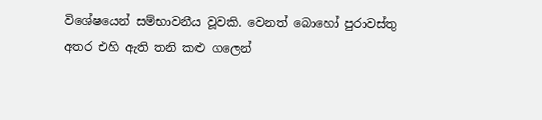විශේෂයෙන් සම්භාවනීය වූවකි. වෙනත් බොහෝ පුරාවස්තු අතර එහි ඇති තනි කළු ගලෙන්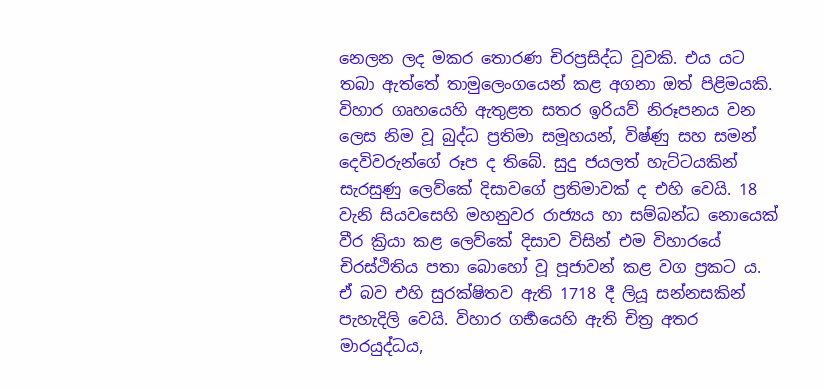නෙලන ලද මකර තොරණ චිරප්‍රසිද්ධ වූවකි. එය යට තබා ඇත්තේ තාමුලෙංගයෙන් කළ අගනා ඔත් පිළිමයකි. විහාර ගෘහයෙහි ඇතුළත සතර ඉරියව් නිරූපනය වන ලෙස නිම වූ බුද්ධ ප්‍රතිමා සමූහයන්, විෂ්ණු සහ සමන් දෙවිවරුන්ගේ රූප ද තිබේ. සුදු ජයලත් හැට්ටයකින් සැරසුණු ලෙව්කේ දිසාවගේ ප්‍රතිමාවක් ද එහි වෙයි. 18 වැනි සියවසෙහි මහනුවර රාජ්‍යය හා සම්බන්ධ නොයෙක් වීර ක්‍රියා කළ ලෙව්කේ දිසාව විසින් එම විහාරයේ චිරස්ථිතිය පතා බොහෝ වූ පූජාවන් කළ වග ප්‍රකට ය. ඒ බව එහි සුරක්ෂිතව ඇති 1718 දී ලියූ සන්නසකින් පැහැදිලි වෙයි. විහාර ගර්‍භයෙහි ඇති චිත්‍ර අතර මාරයුද්ධය,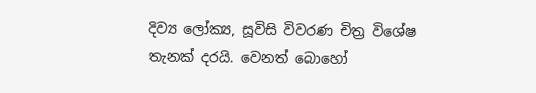දිව්‍ය ලෝක්‍ය, සූවිසි විවරණ චිත්‍ර විශේෂ තැනක් දරයි. වෙනත් බොහෝ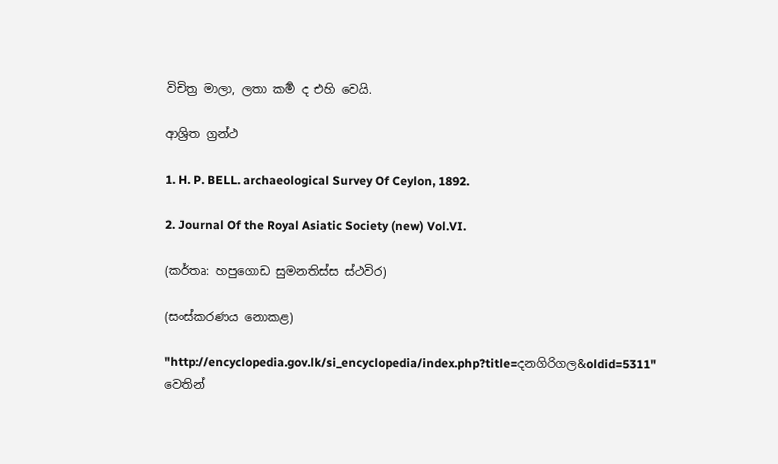විචිත්‍ර මාලා, ලතා කර්‍ම ද එහි වෙයි.

ආශ්‍රිත ග්‍රන්ථ

1. H. P. BELL. archaeological Survey Of Ceylon, 1892.

2. Journal Of the Royal Asiatic Society (new) Vol.VI.

(කර්තෘ: හපුගොඩ සුමනතිස්ස ස්ථවිර)

(සංස්කරණය නොකළ)

"http://encyclopedia.gov.lk/si_encyclopedia/index.php?title=දනගිරිගල&oldid=5311" වෙතින්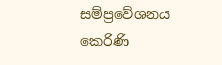සම්ප්‍රවේශනය කෙරිණි